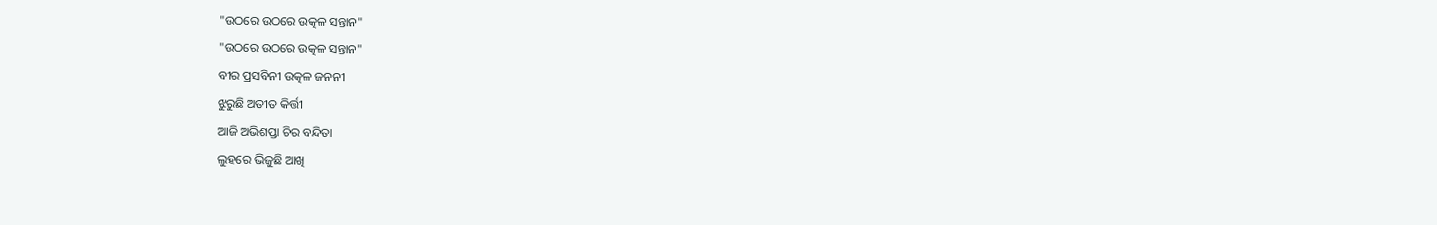"ଉଠରେ ଉଠରେ ଉତ୍କଳ ସନ୍ତାନ"
"ଉଠରେ ଉଠରେ ଉତ୍କଳ ସନ୍ତାନ"
ବୀର ପ୍ରସବିନୀ ଉତ୍କଳ ଜନନୀ
ଝୁରୁଛି ଅତୀତ କିର୍ତ୍ତୀ
ଆଜି ଅଭିଶପ୍ତା ଚିର ବନ୍ଦିତା
ଲୁହରେ ଭିଜୁଛି ଆଖି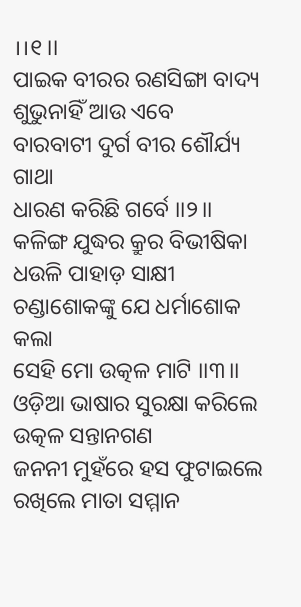।।୧।।
ପାଇକ ବୀରର ରଣସିଙ୍ଗା ବାଦ୍ୟ
ଶୁଭୁନାହିଁ ଆଉ ଏବେ
ବାରବାଟୀ ଦୁର୍ଗ ବୀର ଶୌର୍ଯ୍ୟ ଗାଥା
ଧାରଣ କରିଛି ଗର୍ବେ ।।୨।।
କଳିଙ୍ଗ ଯୁଦ୍ଧର କ୍ରୁର ବିଭୀଷିକା
ଧଉଳି ପାହାଡ଼ ସାକ୍ଷୀ
ଚଣ୍ଡାଶୋକଙ୍କୁ ଯେ ଧର୍ମାଶୋକ କଲା
ସେହି ମୋ ଉତ୍କଳ ମାଟି ।।୩।।
ଓଡ଼ିଆ ଭାଷାର ସୁରକ୍ଷା କରିଲେ
ଉତ୍କଳ ସନ୍ତାନଗଣ
ଜନନୀ ମୁହଁରେ ହସ ଫୁଟାଇଲେ
ରଖିଲେ ମାତା ସମ୍ମାନ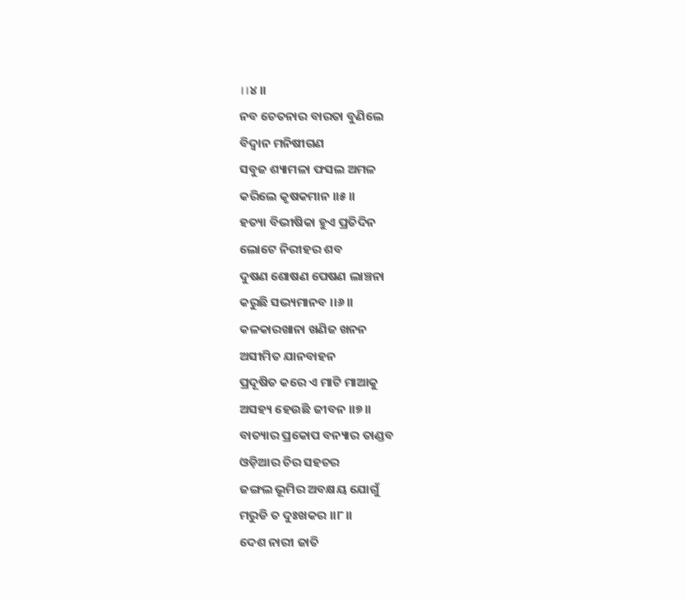।।୪।।
ନବ ଚେତନାର ବାରତା ବୁଣିଲେ
ବିଦ୍ଵାନ ମନିଷୀଗଣ
ସବୁଜ ଶ୍ୟାମଳା ଫସଲ ଅମଳ
କରିଲେ କୃଷକମାନ ।।୫।।
ହତ୍ୟା ବିଭୀଷିକା ହୁଏ ପ୍ରତିଦିନ
ଲୋଟେ ନିରୀହର ଶବ
ଦୁଷଣ ଶୋଷଣ ପେଷଣ ଲାଞ୍ଚନା
କରୁଛି ସଭ୍ୟମାନବ ।।୬।।
କଳକାରଖାନା ଖଣିଜ ଖନନ
ଅସୀମିତ ଯାନବାହନ
ପ୍ରଦୂଷିତ କରେ ଏ ମାଟି ମାଆକୁ
ଅସହ୍ୟ ହେଉଛି ଜୀବନ ।।୭।।
ବାତ୍ୟାର ପ୍ରକୋପ ବନ୍ୟାର ତାଣ୍ଡବ
ଓଡ଼ିଆର ଚିର ସହଚର
ଜଙ୍ଗଲ ଭୂମିର ଅବକ୍ଷୟ ଯୋଗୁଁ
ମରୁଡି ତ ଦୁଃଖକର ।।୮।।
ଦେଶ ନାରୀ ଜାତି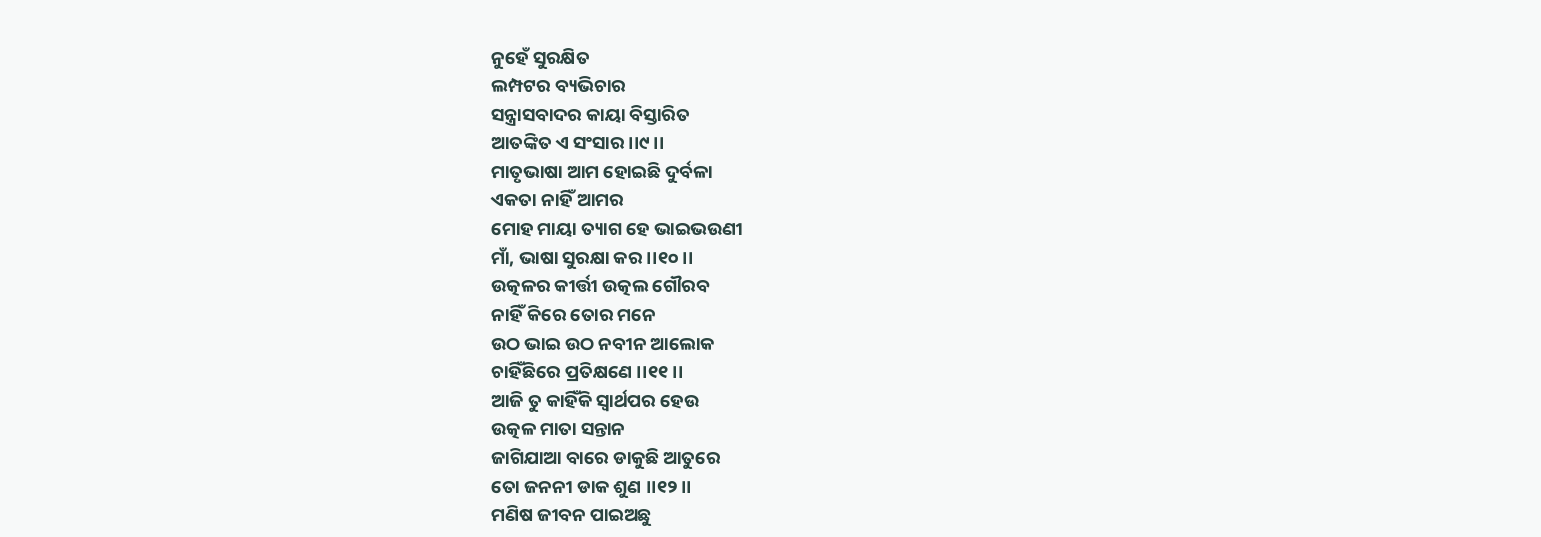ନୁହେଁ ସୁରକ୍ଷିତ
ଲମ୍ପଟର ବ୍ୟଭିଚାର
ସନ୍ତ୍ରାସବାଦର କାୟା ବିସ୍ତାରିତ
ଆତଙ୍କିତ ଏ ସଂସାର ।।୯।।
ମାତୃଭାଷା ଆମ ହୋଇଛି ଦୁର୍ବଳା
ଏକତା ନାହିଁ ଆମର
ମୋହ ମାୟା ତ୍ୟାଗ ହେ ଭାଇଭଉଣୀ
ମାଁ, ଭାଷା ସୁରକ୍ଷା କର ।।୧୦।।
ଉତ୍କଳର କୀର୍ତ୍ତୀ ଉତ୍କଲ ଗୌରବ
ନାହିଁ କିରେ ତୋର ମନେ
ଉଠ ଭାଇ ଉଠ ନବୀନ ଆଲୋକ
ଚାହିଁଛିରେ ପ୍ରତିକ୍ଷଣେ ।।୧୧।।
ଆଜି ତୁ କାହିଁକି ସ୍ବାର୍ଥପର ହେଉ
ଉତ୍କଳ ମାତା ସନ୍ତାନ
ଜାଗିଯାଆ ବାରେ ଡାକୁଛି ଆତୁରେ
ତୋ ଜନନୀ ଡାକ ଶୁଣ ।।୧୨।।
ମଣିଷ ଜୀବନ ପାଇଅଛୁ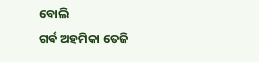ବୋଲି
ଗର୍ଵ ଅହମିକା ତେଜି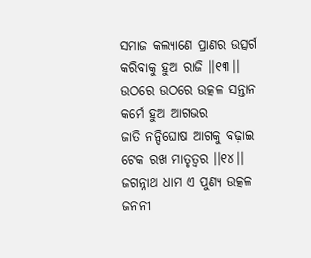ସମାଜ କଲ୍ୟାଣେ ପ୍ରାଣର ଉତ୍ସର୍ଗ
କରିବାକୁ ହୁଅ ରାଜି ।।୧୩।।
ଉଠରେ ଉଠରେ ଉତ୍କଳ ସନ୍ତାନ
କର୍ମେ ହୁଅ ଆଗଭର
ଜାତି ନନ୍ଦିଘୋଷ ଆଗକୁ ବଢ଼ାଇ
ଟେକ ରଖ ମାତୃତ୍ବର ।।୧୪।।
ଜଗନ୍ନାଥ ଧାମ ଏ ପୁଣ୍ୟ ଉତ୍କଳ
ଜନନୀ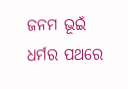ଜନମ ଭୂଇଁ
ଧର୍ମର ପଥରେ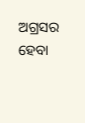ଅଗ୍ରସର ହେବା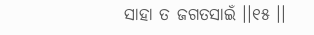ସାହା ତ ଜଗତସାଇଁ ।।୧୫ ।।